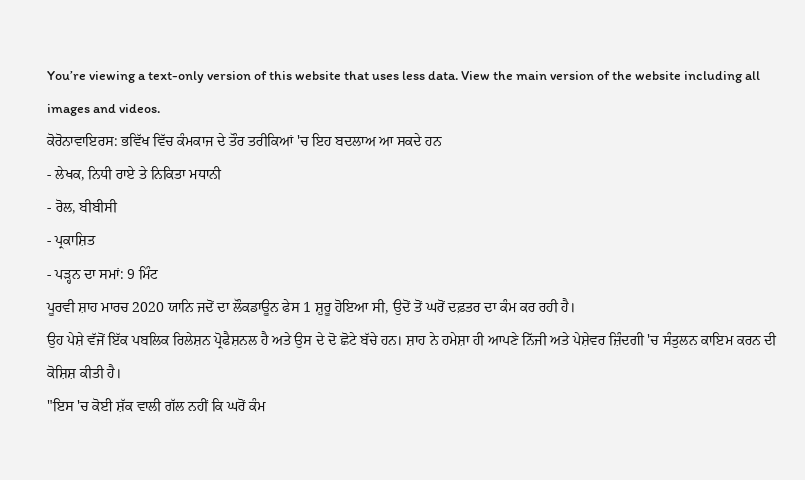You’re viewing a text-only version of this website that uses less data. View the main version of the website including all images and videos.
ਕੋਰੋਨਾਵਾਇਰਸ: ਭਵਿੱਖ ਵਿੱਚ ਕੰਮਕਾਜ ਦੇ ਤੌਰ ਤਰੀਕਿਆਂ 'ਚ ਇਹ ਬਦਲਾਅ ਆ ਸਕਦੇ ਹਨ
- ਲੇਖਕ, ਨਿਧੀ ਰਾਏ ਤੇ ਨਿਕਿਤਾ ਮਧਾਨੀ
- ਰੋਲ, ਬੀਬੀਸੀ
- ਪ੍ਰਕਾਸ਼ਿਤ
- ਪੜ੍ਹਨ ਦਾ ਸਮਾਂ: 9 ਮਿੰਟ
ਪੂਰਵੀ ਸ਼ਾਹ ਮਾਰਚ 2020 ਯਾਨਿ ਜਦੋਂ ਦਾ ਲੌਕਡਾਊਨ ਫੇਸ 1 ਸ਼ੁਰੂ ਹੋਇਆ ਸੀ, ਉਦੋਂ ਤੋਂ ਘਰੋਂ ਦਫ਼ਤਰ ਦਾ ਕੰਮ ਕਰ ਰਹੀ ਹੈ।
ਉਹ ਪੇਸ਼ੇ ਵੱਜੋਂ ਇੱਕ ਪਬਲਿਕ ਰਿਲੇਸ਼ਨ ਪ੍ਰੋਫੈਸ਼ਨਲ ਹੈ ਅਤੇ ਉਸ ਦੇ ਦੋ ਛੋਟੇ ਬੱਚੇ ਹਨ। ਸ਼ਾਹ ਨੇ ਹਮੇਸ਼ਾ ਹੀ ਆਪਣੇ ਨਿੱਜੀ ਅਤੇ ਪੇਸ਼ੇਵਰ ਜ਼ਿੰਦਗੀ 'ਚ ਸੰਤੁਲਨ ਕਾਇਮ ਕਰਨ ਦੀ ਕੋਸ਼ਿਸ਼ ਕੀਤੀ ਹੈ।
"ਇਸ 'ਚ ਕੋਈ ਸ਼ੱਕ ਵਾਲੀ ਗੱਲ ਨਹੀਂ ਕਿ ਘਰੋਂ ਕੰਮ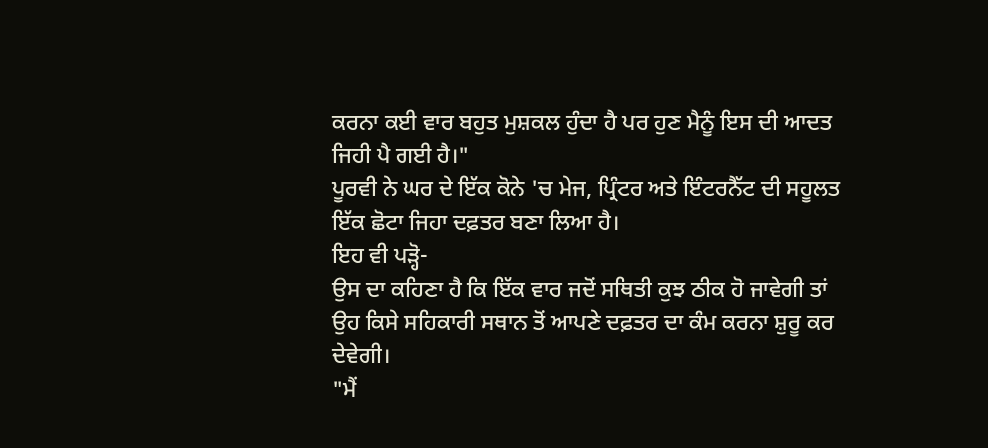ਕਰਨਾ ਕਈ ਵਾਰ ਬਹੁਤ ਮੁਸ਼ਕਲ ਹੁੰਦਾ ਹੈ ਪਰ ਹੁਣ ਮੈਨੂੰ ਇਸ ਦੀ ਆਦਤ ਜਿਹੀ ਪੈ ਗਈ ਹੈ।"
ਪੂਰਵੀ ਨੇ ਘਰ ਦੇ ਇੱਕ ਕੋਨੇ 'ਚ ਮੇਜ, ਪ੍ਰਿੰਟਰ ਅਤੇ ਇੰਟਰਨੈੱਟ ਦੀ ਸਹੂਲਤ ਇੱਕ ਛੋਟਾ ਜਿਹਾ ਦਫ਼ਤਰ ਬਣਾ ਲਿਆ ਹੈ।
ਇਹ ਵੀ ਪੜ੍ਹੋ-
ਉਸ ਦਾ ਕਹਿਣਾ ਹੈ ਕਿ ਇੱਕ ਵਾਰ ਜਦੋਂ ਸਥਿਤੀ ਕੁਝ ਠੀਕ ਹੋ ਜਾਵੇਗੀ ਤਾਂ ਉਹ ਕਿਸੇ ਸਹਿਕਾਰੀ ਸਥਾਨ ਤੋਂ ਆਪਣੇ ਦਫ਼ਤਰ ਦਾ ਕੰਮ ਕਰਨਾ ਸ਼ੁਰੂ ਕਰ ਦੇਵੇਗੀ।
"ਮੈਂ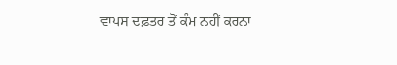ਵਾਪਸ ਦਫ਼ਤਰ ਤੋਂ ਕੰਮ ਨਹੀਂ ਕਰਨਾ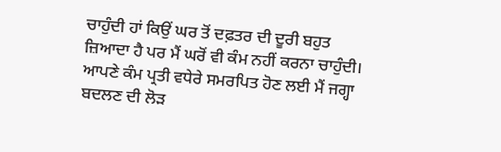ਚਾਹੁੰਦੀ ਹਾਂ ਕਿਉਂ ਘਰ ਤੋਂ ਦਫ਼ਤਰ ਦੀ ਦੂਰੀ ਬਹੁਤ ਜ਼ਿਆਦਾ ਹੈ ਪਰ ਮੈਂ ਘਰੋਂ ਵੀ ਕੰਮ ਨਹੀਂ ਕਰਨਾ ਚਾਹੁੰਦੀ। ਆਪਣੇ ਕੰਮ ਪ੍ਰਤੀ ਵਧੇਰੇ ਸਮਰਪਿਤ ਹੋਣ ਲਈ ਮੈਂ ਜਗ੍ਹਾ ਬਦਲਣ ਦੀ ਲੋੜ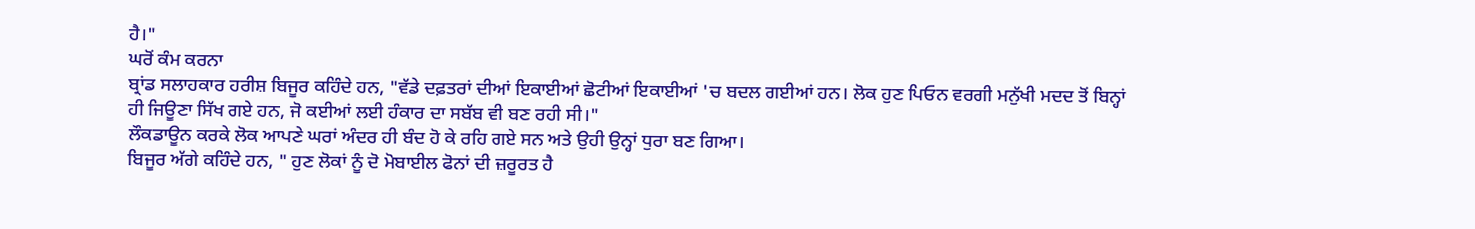ਹੈ।"
ਘਰੋਂ ਕੰਮ ਕਰਨਾ
ਬ੍ਰਾਂਡ ਸਲਾਹਕਾਰ ਹਰੀਸ਼ ਬਿਜੂਰ ਕਹਿੰਦੇ ਹਨ, "ਵੱਡੇ ਦਫ਼ਤਰਾਂ ਦੀਆਂ ਇਕਾਈਆਂ ਛੋਟੀਆਂ ਇਕਾਈਆਂ 'ਚ ਬਦਲ ਗਈਆਂ ਹਨ। ਲੋਕ ਹੁਣ ਪਿਓਨ ਵਰਗੀ ਮਨੁੱਖੀ ਮਦਦ ਤੋਂ ਬਿਨ੍ਹਾਂ ਹੀ ਜਿਊਣਾ ਸਿੱਖ ਗਏ ਹਨ, ਜੋ ਕਈਆਂ ਲਈ ਹੰਕਾਰ ਦਾ ਸਬੱਬ ਵੀ ਬਣ ਰਹੀ ਸੀ।"
ਲੌਕਡਾਊਨ ਕਰਕੇ ਲੋਕ ਆਪਣੇ ਘਰਾਂ ਅੰਦਰ ਹੀ ਬੰਦ ਹੋ ਕੇ ਰਹਿ ਗਏ ਸਨ ਅਤੇ ਉਹੀ ਉਨ੍ਹਾਂ ਧੁਰਾ ਬਣ ਗਿਆ।
ਬਿਜੂਰ ਅੱਗੇ ਕਹਿੰਦੇ ਹਨ, " ਹੁਣ ਲੋਕਾਂ ਨੂੰ ਦੋ ਮੋਬਾਈਲ ਫੋਨਾਂ ਦੀ ਜ਼ਰੂਰਤ ਹੈ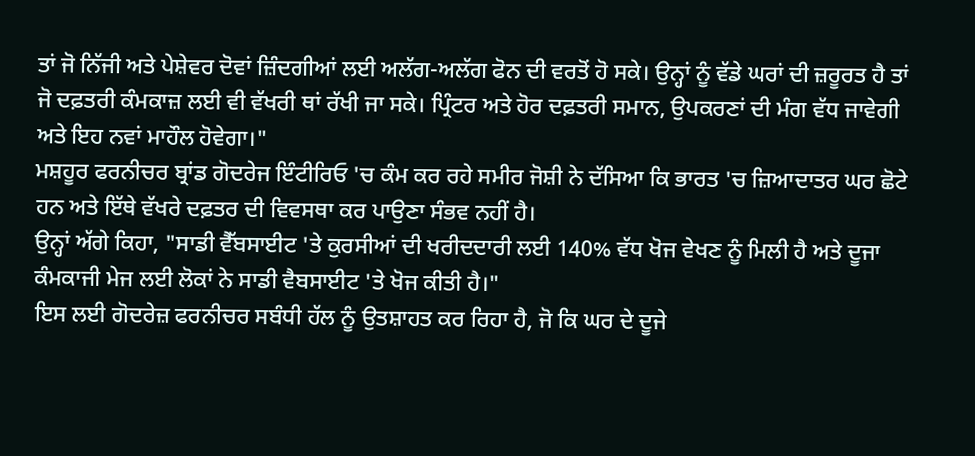ਤਾਂ ਜੋ ਨਿੱਜੀ ਅਤੇ ਪੇਸ਼ੇਵਰ ਦੋਵਾਂ ਜ਼ਿੰਦਗੀਆਂ ਲਈ ਅਲੱਗ-ਅਲੱਗ ਫੋਨ ਦੀ ਵਰਤੋਂ ਹੋ ਸਕੇ। ਉਨ੍ਹਾਂ ਨੂੰ ਵੱਡੇ ਘਰਾਂ ਦੀ ਜ਼ਰੂਰਤ ਹੈ ਤਾਂ ਜੋ ਦਫ਼ਤਰੀ ਕੰਮਕਾਜ਼ ਲਈ ਵੀ ਵੱਖਰੀ ਥਾਂ ਰੱਖੀ ਜਾ ਸਕੇ। ਪ੍ਰਿੰਟਰ ਅਤੇ ਹੋਰ ਦਫ਼ਤਰੀ ਸਮਾਨ, ਉਪਕਰਣਾਂ ਦੀ ਮੰਗ ਵੱਧ ਜਾਵੇਗੀ ਅਤੇ ਇਹ ਨਵਾਂ ਮਾਹੌਲ ਹੋਵੇਗਾ।"
ਮਸ਼ਹੂਰ ਫਰਨੀਚਰ ਬ੍ਰਾਂਡ ਗੋਦਰੇਜ ਇੰਟੀਰਿਓ 'ਚ ਕੰਮ ਕਰ ਰਹੇ ਸਮੀਰ ਜੋਸ਼ੀ ਨੇ ਦੱਸਿਆ ਕਿ ਭਾਰਤ 'ਚ ਜ਼ਿਆਦਾਤਰ ਘਰ ਛੋਟੇ ਹਨ ਅਤੇ ਇੱਥੇ ਵੱਖਰੇ ਦਫ਼ਤਰ ਦੀ ਵਿਵਸਥਾ ਕਰ ਪਾਉਣਾ ਸੰਭਵ ਨਹੀਂ ਹੈ।
ਉਨ੍ਹਾਂ ਅੱਗੇ ਕਿਹਾ, "ਸਾਡੀ ਵੈੱਬਸਾਈਟ 'ਤੇ ਕੁਰਸੀਆਂ ਦੀ ਖਰੀਦਦਾਰੀ ਲਈ 140% ਵੱਧ ਖੋਜ ਵੇਖਣ ਨੂੰ ਮਿਲੀ ਹੈ ਅਤੇ ਦੂਜਾ ਕੰਮਕਾਜੀ ਮੇਜ ਲਈ ਲੋਕਾਂ ਨੇ ਸਾਡੀ ਵੈਬਸਾਈਟ 'ਤੇ ਖੋਜ ਕੀਤੀ ਹੈ।"
ਇਸ ਲਈ ਗੋਦਰੇਜ਼ ਫਰਨੀਚਰ ਸਬੰਧੀ ਹੱਲ ਨੂੰ ਉਤਸ਼ਾਹਤ ਕਰ ਰਿਹਾ ਹੈ, ਜੋ ਕਿ ਘਰ ਦੇ ਦੂਜੇ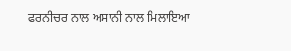ਫਰਨੀਚਰ ਨਾਲ ਅਸਾਨੀ ਨਾਲ ਮਿਲਾਇਆ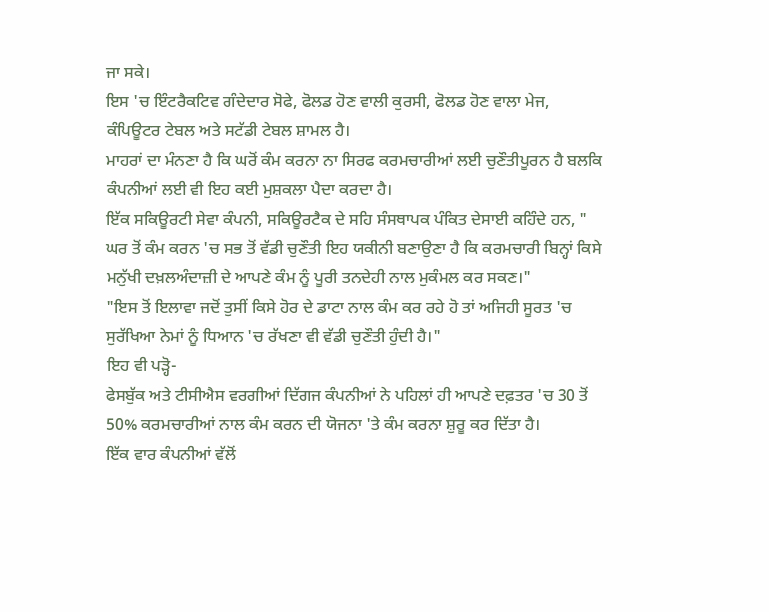ਜਾ ਸਕੇ।
ਇਸ 'ਚ ਇੰਟਰੈਕਟਿਵ ਗੰਦੇਦਾਰ ਸੋਫੇ, ਫੋਲਡ ਹੋਣ ਵਾਲੀ ਕੁਰਸੀ, ਫੋਲਡ ਹੋਣ ਵਾਲਾ ਮੇਜ, ਕੰਪਿਊਟਰ ਟੇਬਲ ਅਤੇ ਸਟੱਡੀ ਟੇਬਲ ਸ਼ਾਮਲ ਹੈ।
ਮਾਹਰਾਂ ਦਾ ਮੰਨਣਾ ਹੈ ਕਿ ਘਰੋਂ ਕੰਮ ਕਰਨਾ ਨਾ ਸਿਰਫ ਕਰਮਚਾਰੀਆਂ ਲਈ ਚੁਣੌਤੀਪੂਰਨ ਹੈ ਬਲਕਿ ਕੰਪਨੀਆਂ ਲਈ ਵੀ ਇਹ ਕਈ ਮੁਸ਼ਕਲਾ ਪੈਦਾ ਕਰਦਾ ਹੈ।
ਇੱਕ ਸਕਿਊਰਟੀ ਸੇਵਾ ਕੰਪਨੀ, ਸਕਿਊਰਟੈਕ ਦੇ ਸਹਿ ਸੰਸਥਾਪਕ ਪੰਕਿਤ ਦੇਸਾਈ ਕਹਿੰਦੇ ਹਨ, " ਘਰ ਤੋਂ ਕੰਮ ਕਰਨ 'ਚ ਸਭ ਤੋਂ ਵੱਡੀ ਚੁਣੌਤੀ ਇਹ ਯਕੀਨੀ ਬਣਾਉਣਾ ਹੈ ਕਿ ਕਰਮਚਾਰੀ ਬਿਨ੍ਹਾਂ ਕਿਸੇ ਮਨੁੱਖੀ ਦਖ਼ਲਅੰਦਾਜ਼ੀ ਦੇ ਆਪਣੇ ਕੰਮ ਨੂੰ ਪੂਰੀ ਤਨਦੇਹੀ ਨਾਲ ਮੁਕੰਮਲ ਕਰ ਸਕਣ।"
"ਇਸ ਤੋਂ ਇਲਾਵਾ ਜਦੋਂ ਤੁਸੀਂ ਕਿਸੇ ਹੋਰ ਦੇ ਡਾਟਾ ਨਾਲ ਕੰਮ ਕਰ ਰਹੇ ਹੋ ਤਾਂ ਅਜਿਹੀ ਸੂਰਤ 'ਚ ਸੁਰੱਖਿਆ ਨੇਮਾਂ ਨੂੰ ਧਿਆਨ 'ਚ ਰੱਖਣਾ ਵੀ ਵੱਡੀ ਚੁਣੌਤੀ ਹੁੰਦੀ ਹੈ।"
ਇਹ ਵੀ ਪੜ੍ਹੋ-
ਫੇਸਬੁੱਕ ਅਤੇ ਟੀਸੀਐਸ ਵਰਗੀਆਂ ਦਿੱਗਜ ਕੰਪਨੀਆਂ ਨੇ ਪਹਿਲਾਂ ਹੀ ਆਪਣੇ ਦਫ਼ਤਰ 'ਚ 30 ਤੋਂ 50% ਕਰਮਚਾਰੀਆਂ ਨਾਲ ਕੰਮ ਕਰਨ ਦੀ ਯੋਜਨਾ 'ਤੇ ਕੰਮ ਕਰਨਾ ਸ਼ੁਰੂ ਕਰ ਦਿੱਤਾ ਹੈ।
ਇੱਕ ਵਾਰ ਕੰਪਨੀਆਂ ਵੱਲੋਂ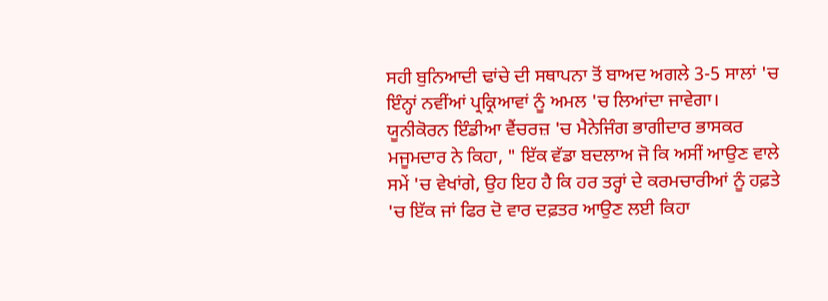ਸਹੀ ਬੁਨਿਆਦੀ ਢਾਂਚੇ ਦੀ ਸਥਾਪਨਾ ਤੋਂ ਬਾਅਦ ਅਗਲੇ 3-5 ਸਾਲਾਂ 'ਚ ਇੰਨ੍ਹਾਂ ਨਵੀਂਆਂ ਪ੍ਰਕ੍ਰਿਆਵਾਂ ਨੂੰ ਅਮਲ 'ਚ ਲਿਆਂਦਾ ਜਾਵੇਗਾ।
ਯੂਨੀਕੋਰਨ ਇੰਡੀਆ ਵੈਂਚਰਜ਼ 'ਚ ਮੈਨੇਜਿੰਗ ਭਾਗੀਦਾਰ ਭਾਸਕਰ ਮਜੂਮਦਾਰ ਨੇ ਕਿਹਾ, " ਇੱਕ ਵੱਡਾ ਬਦਲਾਅ ਜੋ ਕਿ ਅਸੀਂ ਆਉਣ ਵਾਲੇ ਸਮੇਂ 'ਚ ਵੇਖਾਂਗੇ, ਉਹ ਇਹ ਹੈ ਕਿ ਹਰ ਤਰ੍ਹਾਂ ਦੇ ਕਰਮਚਾਰੀਆਂ ਨੂੰ ਹਫ਼ਤੇ 'ਚ ਇੱਕ ਜਾਂ ਫਿਰ ਦੋ ਵਾਰ ਦਫ਼ਤਰ ਆਉਣ ਲਈ ਕਿਹਾ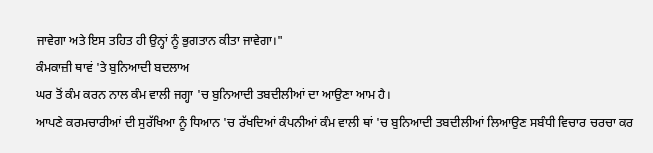ਜਾਵੇਗਾ ਅਤੇ ਇਸ ਤਹਿਤ ਹੀ ਉਨ੍ਹਾਂ ਨੂੰ ਭੁਗਤਾਨ ਕੀਤਾ ਜਾਵੇਗਾ।"
ਕੰਮਕਾਜ਼ੀ ਥਾਵਂ 'ਤੇ ਬੁਨਿਆਦੀ ਬਦਲਾਅ
ਘਰ ਤੋਂ ਕੰਮ ਕਰਨ ਨਾਲ ਕੰਮ ਵਾਲੀ ਜਗ੍ਹਾ 'ਚ ਬੁਨਿਆਦੀ ਤਬਦੀਲੀਆਂ ਦਾ ਆਉਣਾ ਆਮ ਹੈ।
ਆਪਣੇ ਕਰਮਚਾਰੀਆਂ ਦੀ ਸੁਰੱਖਿਆ ਨੂੰ ਧਿਆਨ 'ਚ ਰੱਖਦਿਆਂ ਕੰਪਨੀਆਂ ਕੰਮ ਵਾਲੀ ਥਾਂ 'ਚ ਬੁਨਿਆਦੀ ਤਬਦੀਲੀਆਂ ਲਿਆਉਣ ਸਬੰਧੀ ਵਿਚਾਰ ਚਰਚਾ ਕਰ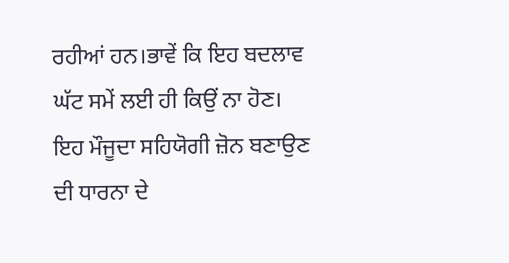ਰਹੀਆਂ ਹਨ।ਭਾਵੇਂ ਕਿ ਇਹ ਬਦਲਾਵ ਘੱਟ ਸਮੇਂ ਲਈ ਹੀ ਕਿਉਂ ਨਾ ਹੋਣ।
ਇਹ ਮੌਜੂਦਾ ਸਹਿਯੋਗੀ ਜ਼ੋਨ ਬਣਾਉਣ ਦੀ ਧਾਰਨਾ ਦੇ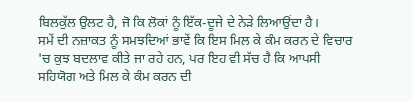ਬਿਲਕੁੱਲ ਉਲਟ ਹੈ, ਜੋ ਕਿ ਲੋਕਾਂ ਨੂੰ ਇੱਕ-ਦੂਜੇ ਦੇ ਨੇੜੇ ਲਿਆਉਂਦਾ ਹੈ।
ਸਮੇਂ ਦੀ ਨਜ਼ਾਕਤ ਨੂੰ ਸਮਝਦਿਆਂ ਭਾਵੇਂ ਕਿ ਇਸ ਮਿਲ ਕੇ ਕੰਮ ਕਰਨ ਦੇ ਵਿਚਾਰ 'ਚ ਕੁਝ ਬਦਲਾਵ ਕੀਤੇ ਜਾ ਰਹੇ ਹਨ, ਪਰ ਇਹ ਵੀ ਸੱਚ ਹੈ ਕਿ ਆਪਸੀ ਸਹਿਯੋਗ ਅਤੇ ਮਿਲ ਕੇ ਕੰਮ ਕਰਨ ਦੀ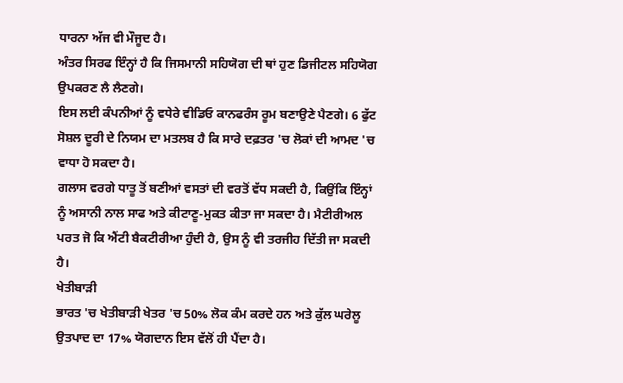ਧਾਰਨਾ ਅੱਜ ਵੀ ਮੌਜੂਦ ਹੈ।
ਅੰਤਰ ਸਿਰਫ ਇੰਨ੍ਹਾਂ ਹੈ ਕਿ ਜਿਸਮਾਨੀ ਸਹਿਯੋਗ ਦੀ ਥਾਂ ਹੁਣ ਡਿਜੀਟਲ ਸਹਿਯੋਗ ਉਪਕਰਣ ਲੈ ਲੈਣਗੇ।
ਇਸ ਲਈ ਕੰਪਨੀਆਂ ਨੂੰ ਵਧੇਰੇ ਵੀਡਿਓ ਕਾਨਫਰੰਸ ਰੂਮ ਬਣਾਉਣੇ ਪੈਣਗੇ। 6 ਫੁੱਟ ਸੋਸ਼ਲ ਦੂਰੀ ਦੇ ਨਿਯਮ ਦਾ ਮਤਲਬ ਹੈ ਕਿ ਸਾਰੇ ਦਫ਼ਤਰ 'ਚ ਲੋਕਾਂ ਦੀ ਆਮਦ 'ਚ ਵਾਧਾ ਹੋ ਸਕਦਾ ਹੈ।
ਗਲਾਸ ਵਰਗੇ ਧਾਤੂ ਤੋਂ ਬਣੀਆਂ ਵਸਤਾਂ ਦੀ ਵਰਤੋਂ ਵੱਧ ਸਕਦੀ ਹੈ, ਕਿਉਂਕਿ ਇੰਨ੍ਹਾਂ ਨੂੰ ਅਸਾਨੀ ਨਾਲ ਸਾਫ ਅਤੇ ਕੀਟਾਣੂ-ਮੁਕਤ ਕੀਤਾ ਜਾ ਸਕਦਾ ਹੈ। ਮੈਟੀਰੀਅਲ ਪਰਤ ਜੋ ਕਿ ਐਂਟੀ ਬੈਕਟੀਰੀਆ ਹੁੰਦੀ ਹੈ, ਉਸ ਨੂੰ ਵੀ ਤਰਜੀਹ ਦਿੱਤੀ ਜਾ ਸਕਦੀ ਹੈ।
ਖੇਤੀਬਾੜੀ
ਭਾਰਤ 'ਚ ਖੇਤੀਬਾੜੀ ਖੇਤਰ 'ਚ 50% ਲੋਕ ਕੰਮ ਕਰਦੇ ਹਨ ਅਤੇ ਕੁੱਲ ਘਰੇਲੂ ਉਤਪਾਦ ਦਾ 17% ਯੋਗਦਾਨ ਇਸ ਵੱਲੋਂ ਹੀ ਪੈਂਦਾ ਹੈ।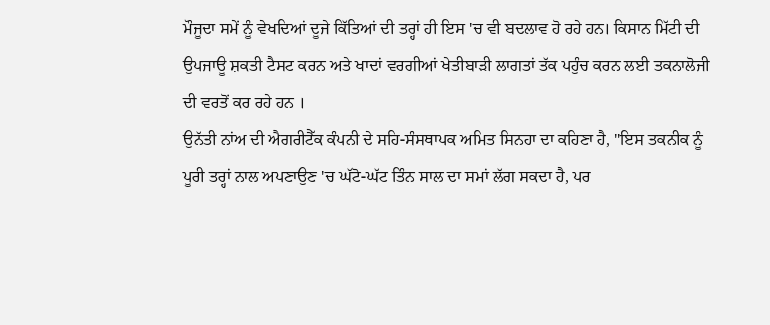ਮੌਜੂਦਾ ਸਮੇਂ ਨੂੰ ਵੇਖਦਿਆਂ ਦੂਜੇ ਕਿੱਤਿਆਂ ਦੀ ਤਰ੍ਹਾਂ ਹੀ ਇਸ 'ਚ ਵੀ ਬਦਲਾਵ ਹੋ ਰਹੇ ਹਨ। ਕਿਸਾਨ ਮਿੱਟੀ ਦੀ ਉਪਜਾਊ ਸ਼ਕਤੀ ਟੈਸਟ ਕਰਨ ਅਤੇ ਖਾਦਾਂ ਵਰਗੀਆਂ ਖੇਤੀਬਾੜੀ ਲਾਗਤਾਂ ਤੱਕ ਪਹੁੰਚ ਕਰਨ ਲਈ ਤਕਨਾਲੋਜੀ ਦੀ ਵਰਤੋਂ ਕਰ ਰਹੇ ਹਨ ।
ਉਨੱਤੀ ਨਾਂਅ ਦੀ ਐਗਰੀਟੈੱਕ ਕੰਪਨੀ ਦੇ ਸਹਿ-ਸੰਸਥਾਪਕ ਅਮਿਤ ਸਿਨਹਾ ਦਾ ਕਹਿਣਾ ਹੈ, "ਇਸ ਤਕਨੀਕ ਨੂੰ ਪੂਰੀ ਤਰ੍ਹਾਂ ਨਾਲ ਅਪਣਾਉਣ 'ਚ ਘੱਟੋ-ਘੱਟ ਤਿੰਨ ਸਾਲ ਦਾ ਸਮਾਂ ਲੱਗ ਸਕਦਾ ਹੈ, ਪਰ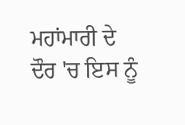ਮਹਾਂਮਾਰੀ ਦੇ ਦੌਰ 'ਚ ਇਸ ਨੂੰ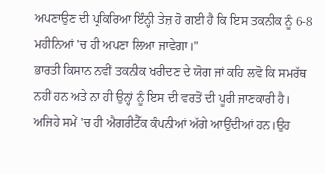ਅਪਣਾਉਣ ਦੀ ਪ੍ਰਕਿਰਿਆ ਇੰਨ੍ਹੀ ਤੇਜ਼ ਹੋ ਗਈ ਹੈ ਕਿ ਇਸ ਤਕਨੀਕ ਨੂੰ 6-8 ਮਹੀਨਿਆਂ 'ਚ ਹੀ ਅਪਣਾ ਲਿਆ ਜਾਵੇਗਾ।"
ਭਾਰਤੀ ਕਿਸਾਨ ਨਵੀਂ ਤਕਨੀਕ ਖਰੀਦਣ ਦੇ ਯੋਗ ਜਾਂ ਕਹਿ ਲਵੋ ਕਿ ਸਮਰੱਥ ਨਹੀਂ ਹਨ ਅਤੇ ਨਾ ਹੀ ਉਨ੍ਹਾਂ ਨੂੰ ਇਸ ਦੀ ਵਰਤੋਂ ਦੀ ਪੂਰੀ ਜਾਣਕਾਰੀ ਹੈ।
ਅਜਿਹੇ ਸਮੇਂ 'ਚ ਹੀ ਐਗਰੀਟੈੱਕ ਕੰਪਨੀਆਂ ਅੱਗੇ ਆਉਂਦੀਆਂ ਹਨ।ਉਹ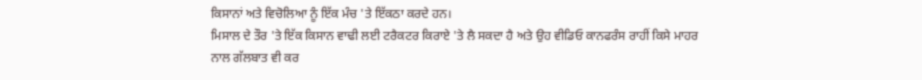ਕਿਸਾਨਾਂ ਅਤੇ ਵਿਚੋਲਿਆ ਨੂੰ ਇੱਕ ਮੰਚ 'ਤੇ ਇੱਕਠਾ ਕਰਦੇ ਹਨ।
ਮਿਸਾਲ ਦੇ ਤੌਰ 'ਤੇ ਇੱਕ ਕਿਸਾਨ ਵਾਢੀ ਲਈ ਟਰੈਕਟਰ ਕਿਰਾਏ 'ਤੇ ਲੈ ਸਕਦਾ ਹੈ ਅਤੇ ਉਹ ਵੀਡਿਓ ਕਾਨਫਰੰਸ ਰਾਹੀਂ ਕਿਸੇ ਮਾਹਰ ਨਾਲ ਗੱਲਬਾਤ ਵੀ ਕਰ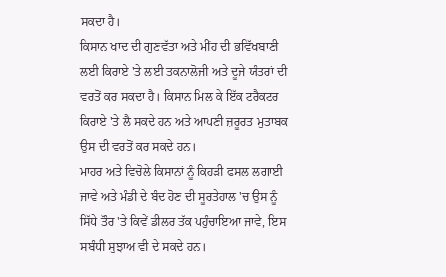ਸਕਦਾ ਹੈ।
ਕਿਸਾਨ ਖਾਦ ਦੀ ਗੁਣਵੱਤਾ ਅਤੇ ਮੀਂਹ ਦੀ ਭਵਿੱਖਬਾਣੀ ਲਈ ਕਿਰਾਏ 'ਤੇ ਲਈ ਤਕਨਾਲੋਜੀ ਅਤੇ ਦੂਜੇ ਯੰਤਰਾਂ ਦੀ ਵਰਤੋਂ ਕਰ ਸਕਦਾ ਹੈ। ਕਿਸਾਨ ਮਿਲ ਕੇ ਇੱਕ ਟਰੈਕਟਰ ਕਿਰਾਏ 'ਤੇ ਲੈ ਸਕਦੇ ਹਨ ਅਤੇ ਆਪਣੀ ਜ਼ਰੂਰਤ ਮੁਤਾਬਕ ਉਸ ਦੀ ਵਰਤੋਂ ਕਰ ਸਕਦੇ ਹਨ।
ਮਾਹਰ ਅਤੇ ਵਿਚੋਲੇ ਕਿਸਾਨਾਂ ਨੂੰ ਕਿਹੜੀ ਫਸਲ ਲਗਾਈ ਜਾਵੇ ਅਤੇ ਮੰਡੀ ਦੇ ਬੰਦ ਹੋਣ ਦੀ ਸੂਰਤੇਹਾਲ 'ਚ ਉਸ ਨੂੰ ਸਿੱਧੇ ਤੌਰ 'ਤੇ ਕਿਵੇਂ ਡੀਲਰ ਤੱਕ ਪਹੁੰਚਾਇਆ ਜਾਵੇ, ਇਸ ਸਬੰਧੀ ਸੁਝਾਅ ਵੀ ਦੇ ਸਕਦੇ ਹਨ।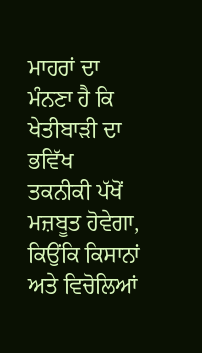ਮਾਹਰਾਂ ਦਾ ਮੰਨਣਾ ਹੈ ਕਿ ਖੇਤੀਬਾੜੀ ਦਾ ਭਵਿੱਖ ਤਕਨੀਕੀ ਪੱਖੋਂ ਮਜ਼ਬੂਤ ਹੋਵੇਗਾ, ਕਿਉਂਕਿ ਕਿਸਾਨਾਂ ਅਤੇ ਵਿਚੋਲਿਆਂ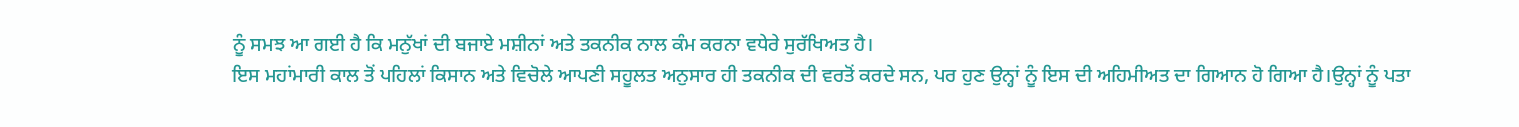ਨੂੰ ਸਮਝ ਆ ਗਈ ਹੈ ਕਿ ਮਨੁੱਖਾਂ ਦੀ ਬਜਾਏ ਮਸ਼ੀਨਾਂ ਅਤੇ ਤਕਨੀਕ ਨਾਲ ਕੰਮ ਕਰਨਾ ਵਧੇਰੇ ਸੁਰੱਖਿਅਤ ਹੈ।
ਇਸ ਮਹਾਂਮਾਰੀ ਕਾਲ ਤੋਂ ਪਹਿਲਾਂ ਕਿਸਾਨ ਅਤੇ ਵਿਚੋਲੇ ਆਪਣੀ ਸਹੂਲਤ ਅਨੁਸਾਰ ਹੀ ਤਕਨੀਕ ਦੀ ਵਰਤੋਂ ਕਰਦੇ ਸਨ, ਪਰ ਹੁਣ ਉਨ੍ਹਾਂ ਨੂੰ ਇਸ ਦੀ ਅਹਿਮੀਅਤ ਦਾ ਗਿਆਨ ਹੋ ਗਿਆ ਹੈ।ਉਨ੍ਹਾਂ ਨੂੰ ਪਤਾ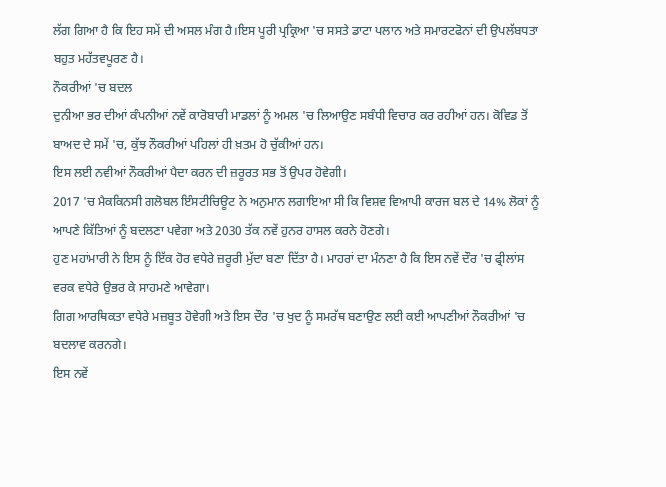ਲੱਗ ਗਿਆ ਹੈ ਕਿ ਇਹ ਸਮੇਂ ਦੀ ਅਸਲ ਮੰਗ ਹੈ।ਇਸ ਪੂਰੀ ਪ੍ਰਕ੍ਰਿਆ 'ਚ ਸਸਤੇ ਡਾਟਾ ਪਲਾਨ ਅਤੇ ਸਮਾਰਟਫੋਨਾਂ ਦੀ ਉਪਲੱਬਧਤਾ ਬਹੁਤ ਮਹੱਤਵਪੂਰਣ ਹੈ।
ਨੌਕਰੀਆਂ 'ਚ ਬਦਲ
ਦੁਨੀਆ ਭਰ ਦੀਆਂ ਕੰਪਨੀਆਂ ਨਵੇਂ ਕਾਰੋਬਾਰੀ ਮਾਡਲਾਂ ਨੂੰ ਅਮਲ 'ਚ ਲਿਆਉਣ ਸਬੰਧੀ ਵਿਚਾਰ ਕਰ ਰਹੀਆਂ ਹਨ। ਕੋਵਿਡ ਤੋਂ ਬਾਅਦ ਦੇ ਸਮੇਂ 'ਚ, ਕੁੱਝ ਨੌਕਰੀਆਂ ਪਹਿਲਾਂ ਹੀ ਖ਼ਤਮ ਹੋ ਚੁੱਕੀਆਂ ਹਨ।
ਇਸ ਲਈ ਨਵੀਆਂ ਨੌਕਰੀਆਂ ਪੈਦਾ ਕਰਨ ਦੀ ਜ਼ਰੂਰਤ ਸਭ ਤੋਂ ਉਪਰ ਹੋਵੇਗੀ।
2017 'ਚ ਮੈਕਕਿਨਸੀ ਗਲੋਬਲ ਇੰਸਟੀਚਿਊਟ ਨੇ ਅਨੁਮਾਨ ਲਗਾਇਆ ਸੀ ਕਿ ਵਿਸ਼ਵ ਵਿਆਪੀ ਕਾਰਜ ਬਲ ਦੇ 14% ਲੋਕਾਂ ਨੂੰ ਆਪਣੇ ਕਿੱਤਿਆਂ ਨੂੰ ਬਦਲਣਾ ਪਵੇਗਾ ਅਤੇ 2030 ਤੱਕ ਨਵੇਂ ਹੁਨਰ ਹਾਸਲ ਕਰਨੇ ਹੋਣਗੇ।
ਹੁਣ ਮਹਾਂਮਾਰੀ ਨੇ ਇਸ ਨੂੰ ਇੱਕ ਹੋਰ ਵਧੇਰੇ ਜ਼ਰੂਰੀ ਮੁੱਦਾ ਬਣਾ ਦਿੱਤਾ ਹੈ। ਮਾਹਰਾਂ ਦਾ ਮੰਨਣਾ ਹੈ ਕਿ ਇਸ ਨਵੇਂ ਦੌਰ 'ਚ ਫ੍ਰੀਲਾਂਸ ਵਰਕ ਵਧੇਰੇ ਉਭਰ ਕੇ ਸਾਹਮਣੇ ਆਵੇਗਾ।
ਗਿਗ ਆਰਥਿਕਤਾ ਵਧੇਰੇ ਮਜ਼ਬੂਤ ਹੋਵੇਗੀ ਅਤੇ ਇਸ ਦੌਰ 'ਚ ਖੁਦ ਨੂੰ ਸਮਰੱਥ ਬਣਾਉਣ ਲਈ ਕਈ ਆਪਣੀਆਂ ਨੌਕਰੀਆਂ 'ਚ ਬਦਲਾਵ ਕਰਨਗੇ।
ਇਸ ਨਵੇਂ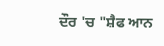ਦੌਰ 'ਚ "ਸ਼ੈਫ ਆਨ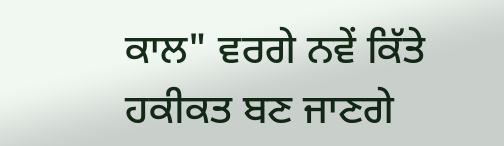ਕਾਲ" ਵਰਗੇ ਨਵੇਂ ਕਿੱਤੇ ਹਕੀਕਤ ਬਣ ਜਾਣਗੇ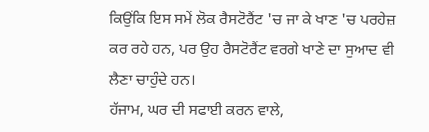ਕਿਉਂਕਿ ਇਸ ਸਮੇਂ ਲੋਕ ਰੈਸਟੋਰੈਂਟ 'ਚ ਜਾ ਕੇ ਖਾਣ 'ਚ ਪਰਹੇਜ਼ ਕਰ ਰਹੇ ਹਨ, ਪਰ ਉਹ ਰੈਸਟੋਰੈਂਟ ਵਰਗੇ ਖਾਣੇ ਦਾ ਸੁਆਦ ਵੀ ਲੈਣਾ ਚਾਹੁੰਦੇ ਹਨ।
ਹੱਜਾਮ, ਘਰ ਦੀ ਸਫਾਈ ਕਰਨ ਵਾਲੇ,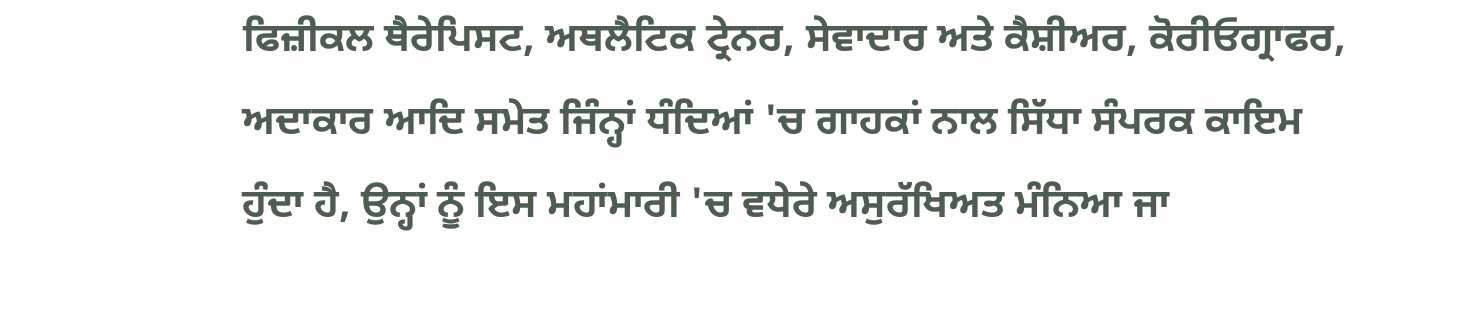ਫਿਜ਼ੀਕਲ ਥੈਰੇਪਿਸਟ, ਅਥਲੈਟਿਕ ਟ੍ਰੇਨਰ, ਸੇਵਾਦਾਰ ਅਤੇ ਕੈਸ਼ੀਅਰ, ਕੋਰੀਓਗ੍ਰਾਫਰ, ਅਦਾਕਾਰ ਆਦਿ ਸਮੇਤ ਜਿੰਨ੍ਹਾਂ ਧੰਦਿਆਂ 'ਚ ਗਾਹਕਾਂ ਨਾਲ ਸਿੱਧਾ ਸੰਪਰਕ ਕਾਇਮ ਹੁੰਦਾ ਹੈ, ਉਨ੍ਹਾਂ ਨੂੰ ਇਸ ਮਹਾਂਮਾਰੀ 'ਚ ਵਧੇਰੇ ਅਸੁਰੱਖਿਅਤ ਮੰਨਿਆ ਜਾ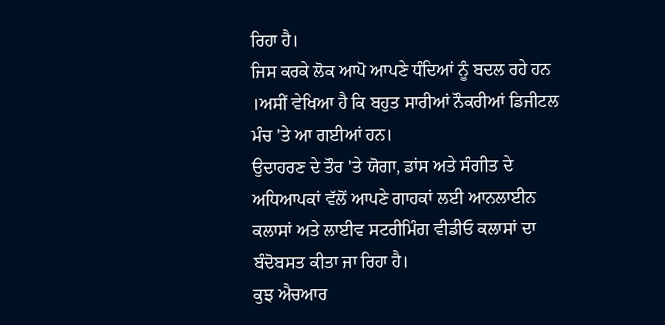ਰਿਹਾ ਹੈ।
ਜਿਸ ਕਰਕੇ ਲੋਕ ਆਪੋ ਆਪਣੇ ਧੰਦਿਆਂ ਨੂੰ ਬਦਲ ਰਹੇ ਹਨ ।ਅਸੀਂ ਵੇਖਿਆ ਹੈ ਕਿ ਬਹੁਤ ਸਾਰੀਆਂ ਨੌਕਰੀਆਂ ਡਿਜੀਟਲ ਮੰਚ 'ਤੇ ਆ ਗਈਆਂ ਹਨ।
ਉਦਾਹਰਣ ਦੇ ਤੌਰ 'ਤੇ ਯੋਗਾ, ਡਾਂਸ ਅਤੇ ਸੰਗੀਤ ਦੇ ਅਧਿਆਪਕਾਂ ਵੱਲੋਂ ਆਪਣੇ ਗਾਹਕਾਂ ਲਈ ਆਨਲਾਈਨ ਕਲਾਸਾਂ ਅਤੇ ਲਾਈਵ ਸਟਰੀਮਿੰਗ ਵੀਡੀਓ ਕਲਾਸਾਂ ਦਾ ਬੰਦੋਬਸਤ ਕੀਤਾ ਜਾ ਰਿਹਾ ਹੈ।
ਕੁਝ ਐਚਆਰ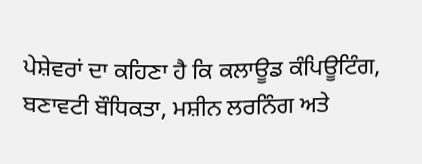ਪੇਸ਼ੇਵਰਾਂ ਦਾ ਕਹਿਣਾ ਹੈ ਕਿ ਕਲਾਊਡ ਕੰਪਿਊਟਿੰਗ, ਬਣਾਵਟੀ ਬੌਧਿਕਤਾ, ਮਸ਼ੀਨ ਲਰਨਿੰਗ ਅਤੇ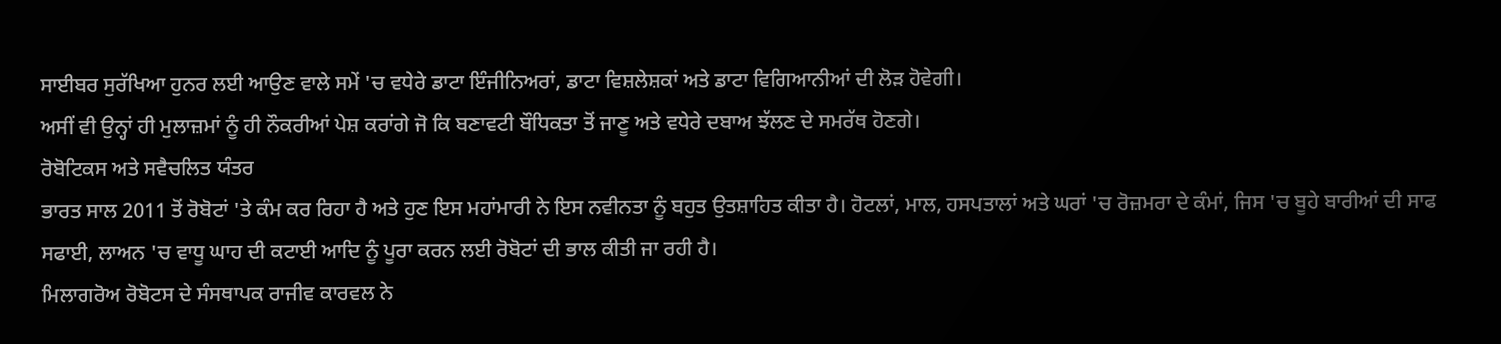ਸਾਈਬਰ ਸੁਰੱਖਿਆ ਹੁਨਰ ਲਈ ਆਉਣ ਵਾਲੇ ਸਮੇਂ 'ਚ ਵਧੇਰੇ ਡਾਟਾ ਇੰਜੀਨਿਅਰਾਂ, ਡਾਟਾ ਵਿਸ਼ਲੇਸ਼ਕਾਂ ਅਤੇ ਡਾਟਾ ਵਿਗਿਆਨੀਆਂ ਦੀ ਲੋੜ ਹੋਵੇਗੀ।
ਅਸੀਂ ਵੀ ਉਨ੍ਹਾਂ ਹੀ ਮੁਲਾਜ਼ਮਾਂ ਨੂੰ ਹੀ ਨੌਕਰੀਆਂ ਪੇਸ਼ ਕਰਾਂਗੇ ਜੋ ਕਿ ਬਣਾਵਟੀ ਬੌਧਿਕਤਾ ਤੋਂ ਜਾਣੂ ਅਤੇ ਵਧੇਰੇ ਦਬਾਅ ਝੱਲਣ ਦੇ ਸਮਰੱਥ ਹੋਣਗੇ।
ਰੋਬੋਟਿਕਸ ਅਤੇ ਸਵੈਚਲਿਤ ਯੰਤਰ
ਭਾਰਤ ਸਾਲ 2011 ਤੋਂ ਰੋਬੋਟਾਂ 'ਤੇ ਕੰਮ ਕਰ ਰਿਹਾ ਹੈ ਅਤੇ ਹੁਣ ਇਸ ਮਹਾਂਮਾਰੀ ਨੇ ਇਸ ਨਵੀਨਤਾ ਨੂੰ ਬਹੁਤ ਉਤਸ਼ਾਹਿਤ ਕੀਤਾ ਹੈ। ਹੋਟਲਾਂ, ਮਾਲ, ਹਸਪਤਾਲਾਂ ਅਤੇ ਘਰਾਂ 'ਚ ਰੋਜ਼ਮਰਾ ਦੇ ਕੰਮਾਂ, ਜਿਸ 'ਚ ਬੂਹੇ ਬਾਰੀਆਂ ਦੀ ਸਾਫ ਸਫਾਈ, ਲਾਅਨ 'ਚ ਵਾਧੂ ਘਾਹ ਦੀ ਕਟਾਈ ਆਦਿ ਨੂੰ ਪੂਰਾ ਕਰਨ ਲਈ ਰੋਬੋਟਾਂ ਦੀ ਭਾਲ ਕੀਤੀ ਜਾ ਰਹੀ ਹੈ।
ਮਿਲਾਗਰੋਅ ਰੋਬੋਟਸ ਦੇ ਸੰਸਥਾਪਕ ਰਾਜੀਵ ਕਾਰਵਲ ਨੇ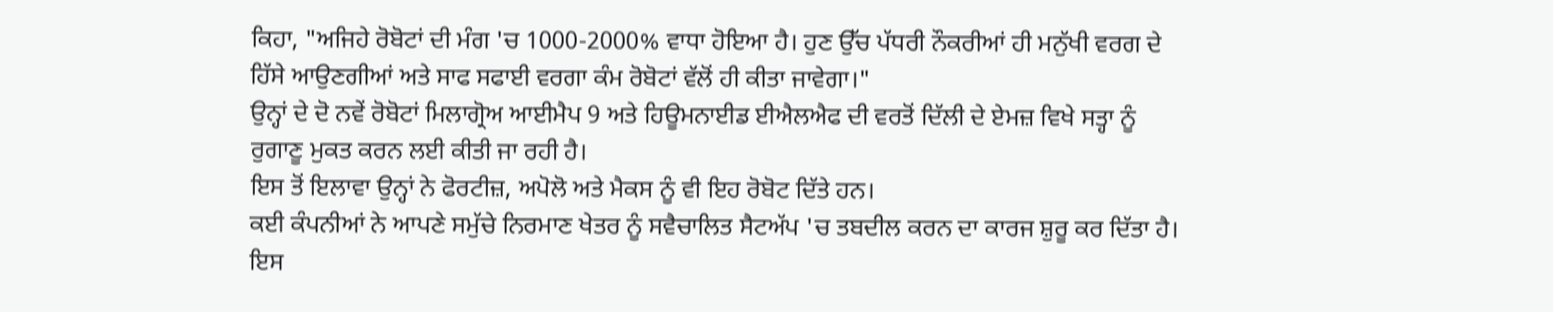ਕਿਹਾ, "ਅਜਿਹੇ ਰੋਬੋਟਾਂ ਦੀ ਮੰਗ 'ਚ 1000-2000% ਵਾਧਾ ਹੋਇਆ ਹੈ। ਹੁਣ ਉੱਚ ਪੱਧਰੀ ਨੌਕਰੀਆਂ ਹੀ ਮਨੁੱਖੀ ਵਰਗ ਦੇ ਹਿੱਸੇ ਆਉਣਗੀਆਂ ਅਤੇ ਸਾਫ ਸਫਾਈ ਵਰਗਾ ਕੰਮ ਰੋਬੋਟਾਂ ਵੱਲੋਂ ਹੀ ਕੀਤਾ ਜਾਵੇਗਾ।"
ਉਨ੍ਹਾਂ ਦੇ ਦੋ ਨਵੇਂ ਰੋਬੋਟਾਂ ਮਿਲਾਗ੍ਰੋਅ ਆਈਮੈਪ 9 ਅਤੇ ਹਿਊਮਨਾਈਡ ਈਐਲਐਫ ਦੀ ਵਰਤੋਂ ਦਿੱਲੀ ਦੇ ਏਮਜ਼ ਵਿਖੇ ਸਤ੍ਹਾ ਨੂੰ ਰੁਗਾਣੂ ਮੁਕਤ ਕਰਨ ਲਈ ਕੀਤੀ ਜਾ ਰਹੀ ਹੈ।
ਇਸ ਤੋਂ ਇਲਾਵਾ ਉਨ੍ਹਾਂ ਨੇ ਫੋਰਟੀਜ਼, ਅਪੋਲੋ ਅਤੇ ਮੈਕਸ ਨੂੰ ਵੀ ਇਹ ਰੋਬੋਟ ਦਿੱਤੇ ਹਨ।
ਕਈ ਕੰਪਨੀਆਂ ਨੇ ਆਪਣੇ ਸਮੁੱਚੇ ਨਿਰਮਾਣ ਖੇਤਰ ਨੂੰ ਸਵੈਚਾਲਿਤ ਸੈਟਅੱਪ 'ਚ ਤਬਦੀਲ ਕਰਨ ਦਾ ਕਾਰਜ ਸ਼ੁਰੂ ਕਰ ਦਿੱਤਾ ਹੈ।
ਇਸ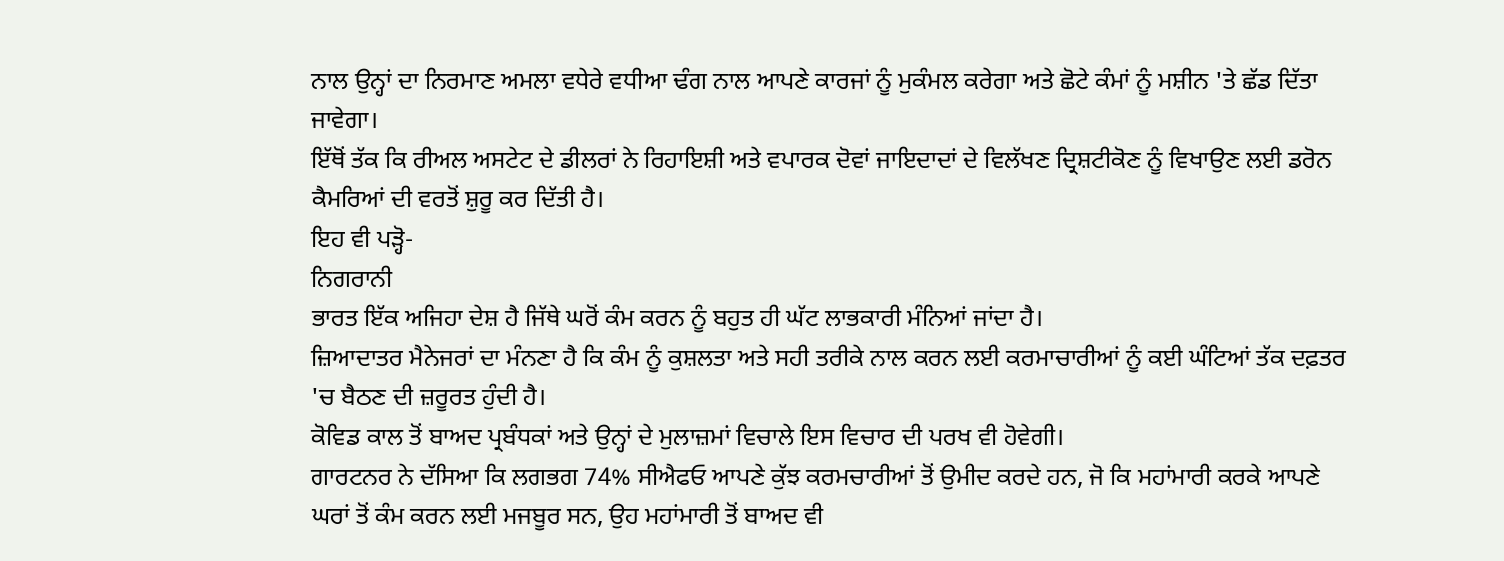ਨਾਲ ਉਨ੍ਹਾਂ ਦਾ ਨਿਰਮਾਣ ਅਮਲਾ ਵਧੇਰੇ ਵਧੀਆ ਢੰਗ ਨਾਲ ਆਪਣੇ ਕਾਰਜਾਂ ਨੂੰ ਮੁਕੰਮਲ ਕਰੇਗਾ ਅਤੇ ਛੋਟੇ ਕੰਮਾਂ ਨੂੰ ਮਸ਼ੀਨ 'ਤੇ ਛੱਡ ਦਿੱਤਾ ਜਾਵੇਗਾ।
ਇੱਥੋਂ ਤੱਕ ਕਿ ਰੀਅਲ ਅਸਟੇਟ ਦੇ ਡੀਲਰਾਂ ਨੇ ਰਿਹਾਇਸ਼ੀ ਅਤੇ ਵਪਾਰਕ ਦੋਵਾਂ ਜਾਇਦਾਦਾਂ ਦੇ ਵਿਲੱਖਣ ਦ੍ਰਿਸ਼ਟੀਕੋਣ ਨੂੰ ਵਿਖਾਉਣ ਲਈ ਡਰੋਨ ਕੈਮਰਿਆਂ ਦੀ ਵਰਤੋਂ ਸ਼ੁਰੂ ਕਰ ਦਿੱਤੀ ਹੈ।
ਇਹ ਵੀ ਪੜ੍ਹੋ-
ਨਿਗਰਾਨੀ
ਭਾਰਤ ਇੱਕ ਅਜਿਹਾ ਦੇਸ਼ ਹੈ ਜਿੱਥੇ ਘਰੋਂ ਕੰਮ ਕਰਨ ਨੂੰ ਬਹੁਤ ਹੀ ਘੱਟ ਲਾਭਕਾਰੀ ਮੰਨਿਆਂ ਜਾਂਦਾ ਹੈ।
ਜ਼ਿਆਦਾਤਰ ਮੈਨੇਜਰਾਂ ਦਾ ਮੰਨਣਾ ਹੈ ਕਿ ਕੰਮ ਨੂੰ ਕੁਸ਼ਲਤਾ ਅਤੇ ਸਹੀ ਤਰੀਕੇ ਨਾਲ ਕਰਨ ਲਈ ਕਰਮਾਚਾਰੀਆਂ ਨੂੰ ਕਈ ਘੰਟਿਆਂ ਤੱਕ ਦਫ਼ਤਰ 'ਚ ਬੈਠਣ ਦੀ ਜ਼ਰੂਰਤ ਹੁੰਦੀ ਹੈ।
ਕੋਵਿਡ ਕਾਲ ਤੋਂ ਬਾਅਦ ਪ੍ਰਬੰਧਕਾਂ ਅਤੇ ਉਨ੍ਹਾਂ ਦੇ ਮੁਲਾਜ਼ਮਾਂ ਵਿਚਾਲੇ ਇਸ ਵਿਚਾਰ ਦੀ ਪਰਖ ਵੀ ਹੋਵੇਗੀ।
ਗਾਰਟਨਰ ਨੇ ਦੱਸਿਆ ਕਿ ਲਗਭਗ 74% ਸੀਐਫਓ ਆਪਣੇ ਕੁੱਝ ਕਰਮਚਾਰੀਆਂ ਤੋਂ ਉਮੀਦ ਕਰਦੇ ਹਨ, ਜੋ ਕਿ ਮਹਾਂਮਾਰੀ ਕਰਕੇ ਆਪਣੇ ਘਰਾਂ ਤੋਂ ਕੰਮ ਕਰਨ ਲਈ ਮਜਬੂਰ ਸਨ, ਉਹ ਮਹਾਂਮਾਰੀ ਤੋਂ ਬਾਅਦ ਵੀ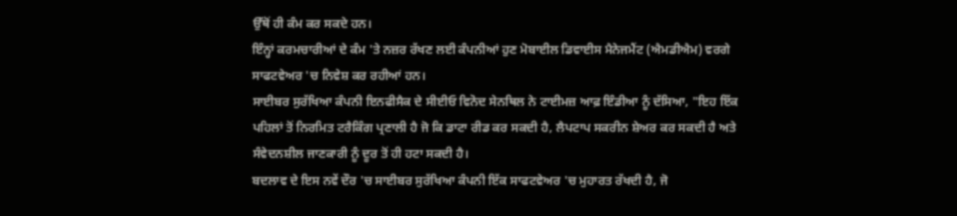ਉੱਥੋਂ ਹੀ ਕੰਮ ਕਰ ਸਕਦੇ ਹਨ।
ਇੰਨ੍ਹਾਂ ਕਰਮਚਾਰੀਆਂ ਦੇ ਕੰਮ 'ਤੇ ਨਜ਼ਰ ਰੱਖਣ ਲਈ ਕੰਪਨੀਆਂ ਹੁਣ ਮੋਬਾਈਲ ਡਿਵਾਈਸ ਮੈਨੇਜਮੈਂਟ (ਐਮਡੀਐਮ) ਵਰਗੇ ਸਾਫਟਵੇਅਰ 'ਚ ਨਿਵੇਸ਼ ਕਰ ਰਹੀਆਂ ਹਨ।
ਸਾਈਬਰ ਸੁਰੱਖਿਆ ਕੰਪਨੀ ਇਨਫੀਸੈਕ ਦੇ ਸੀਈਓ ਵਿਨੋਦ ਸੇਨਥਿਲ ਨੇ ਟਾਈਮਜ਼ ਆਫ਼ ਇੰਡੀਆ ਨੂੰ ਦੱਸਿਆ, "ਇਹ ਇੱਕ ਪਹਿਲਾਂ ਤੋਂ ਨਿਰਮਿਤ ਟਰੈਕਿੰਗ ਪ੍ਰਣਾਲੀ ਹੈ ਜੋ ਕਿ ਡਾਟਾ ਰੀਡ ਕਰ ਸਕਦੀ ਹੈ, ਲੈਪਟਾਪ ਸਕਰੀਨ ਸ਼ੇਅਰ ਕਰ ਸਕਦੀ ਹੈ ਅਤੇ ਸੰਵੇਦਨਸ਼ੀਲ ਜਾਣਕਾਰੀ ਨੂੰ ਦੂਰ ਤੋਂ ਹੀ ਹਟਾ ਸਕਦੀ ਹੈ।
ਬਦਲਾਵ ਦੇ ਇਸ ਨਵੇਂ ਦੌਰ 'ਚ ਸਾਈਬਰ ਸੁਰੱਖਿਆ ਕੰਪਨੀ ਇੱਕ ਸਾਫਟਵੇਅਰ 'ਚ ਮੁਹਾਰਤ ਰੱਖਦੀ ਹੈ, ਜੋ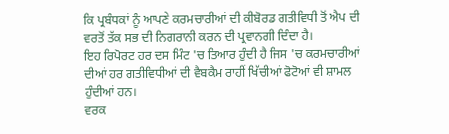ਕਿ ਪ੍ਰਬੰਧਕਾਂ ਨੂੰ ਆਪਣੇ ਕਰਮਚਾਰੀਆਂ ਦੀ ਕੀਬੋਰਡ ਗਤੀਵਿਧੀ ਤੋਂ ਐਪ ਦੀ ਵਰਤੋਂ ਤੱਕ ਸਭ ਦੀ ਨਿਗਰਾਨੀ ਕਰਨ ਦੀ ਪ੍ਰਵਾਨਗੀ ਦਿੰਦਾ ਹੈ।
ਇਹ ਰਿਪੋਰਟ ਹਰ ਦਸ ਮਿੰਟ 'ਚ ਤਿਆਰ ਹੁੰਦੀ ਹੈ ਜਿਸ 'ਚ ਕਰਮਚਾਰੀਆਂ ਦੀਆਂ ਹਰ ਗਤੀਵਿਧੀਆਂ ਦੀ ਵੈਬਕੈਮ ਰਾਹੀਂ ਖਿੱਚੀਆਂ ਫੋਟੋਆਂ ਵੀ ਸ਼ਾਮਲ ਹੁੰਦੀਆਂ ਹਨ।
ਵਰਕ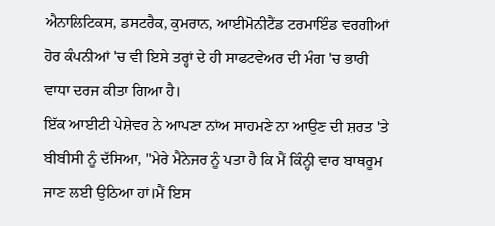ਐਨਾਲਿਟਿਕਸ, ਡਸਟਰੈਕ, ਕੁਮਰਾਨ, ਆਈਮੋਨੀਟੈਂਡ ਟਰਮਾਇੰਡ ਵਰਗੀਆਂ ਹੋਰ ਕੰਪਨੀਆਂ 'ਚ ਵੀ ਇਸੇ ਤਰ੍ਹਾਂ ਦੇ ਹੀ ਸਾਫਟਵੇਅਰ ਦੀ ਮੰਗ 'ਚ ਭਾਰੀ ਵਾਧਾ ਦਰਜ ਕੀਤਾ ਗਿਆ ਹੈ।
ਇੱਕ ਆਈਟੀ ਪੇਸ਼ੇਵਰ ਨੇ ਆਪਣਾ ਨਾਂਅ ਸਾਹਮਣੇ ਨਾ ਆਉਣ ਦੀ ਸ਼ਰਤ 'ਤੇ ਬੀਬੀਸੀ ਨੂੰ ਦੱਸਿਆ, "ਮੇਰੇ ਮੈਨੇਜਰ ਨੂੰ ਪਤਾ ਹੈ ਕਿ ਮੈਂ ਕਿੰਨ੍ਹੀ ਵਾਰ ਬਾਥਰੂਮ ਜਾਣ ਲਈ ਉਠਿਆ ਹਾਂ।ਮੈਂ ਇਸ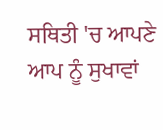ਸਥਿਤੀ 'ਚ ਆਪਣੇ ਆਪ ਨੂੰ ਸੁਖਾਵਾਂ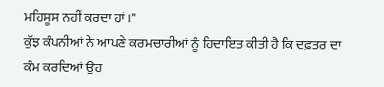ਮਹਿਸੂਸ ਨਹੀਂ ਕਰਦਾ ਹਾਂ।"
ਕੁੱਝ ਕੰਪਨੀਆਂ ਨੇ ਆਪਣੇ ਕਰਮਚਾਰੀਆਂ ਨੂੰ ਹਿਦਾਇਤ ਕੀਤੀ ਹੈ ਕਿ ਦਫ਼ਤਰ ਦਾ ਕੰਮ ਕਰਦਿਆਂ ਉਹ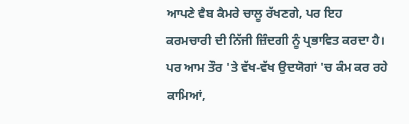ਆਪਣੇ ਵੈਬ ਕੈਮਰੇ ਚਾਲੂ ਰੱਖਣਗੇ, ਪਰ ਇਹ ਕਰਮਚਾਰੀ ਦੀ ਨਿੱਜੀ ਜ਼ਿੰਦਗੀ ਨੂੰ ਪ੍ਰਭਾਵਿਤ ਕਰਦਾ ਹੈ।
ਪਰ ਆਮ ਤੌਰ 'ਤੇ ਵੱਖ-ਵੱਖ ਉਦਯੋਗਾਂ 'ਚ ਕੰਮ ਕਰ ਰਹੇ ਕਾਮਿਆਂ,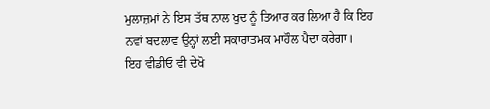ਮੁਲਾਜ਼ਮਾਂ ਨੇ ਇਸ ਤੱਥ ਨਾਲ ਖੁਦ ਨੂੰ ਤਿਆਰ ਕਰ ਲਿਆ ਹੈ ਕਿ ਇਹ ਨਵਾਂ ਬਦਲਾਵ ਉਨ੍ਹਾਂ ਲਈ ਸਕਾਰਾਤਮਕ ਮਾਹੌਲ ਪੈਦਾ ਕਰੇਗਾ।
ਇਹ ਵੀਡੀਓ ਵੀ ਦੇਖੋ